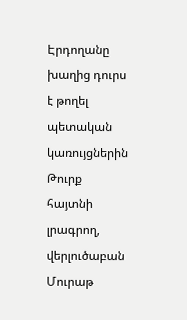Էրդողանը խաղից դուրս է թողել պետական կառույցներին
Թուրք հայտնի լրագրող, վերլուծաբան Մուրաթ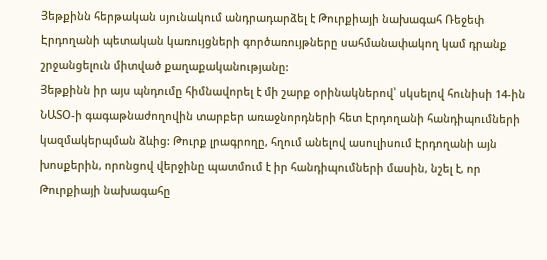Յեթքինն հերթական սյունակում անդրադարձել է Թուրքիայի նախագահ Ռեջեփ Էրդողանի պետական կառույցների գործառույթները սահմանափակող կամ դրանք շրջանցելուն միտված քաղաքականությանը:
Յեթքինն իր այս պնդումը հիմնավորել է մի շարք օրինակներով՝ սկսելով հունիսի 14-ին ՆԱՏՕ-ի գագաթնաժողովին տարբեր առաջնորդների հետ Էրդողանի հանդիպումների կազմակերպման ձևից: Թուրք լրագրողը, հղում անելով ասուլիսում Էրդողանի այն խոսքերին, որոնցով վերջինը պատմում է իր հանդիպումների մասին, նշել է, որ Թուրքիայի նախագահը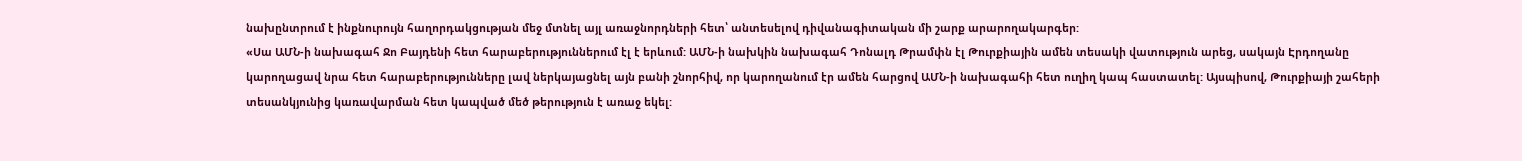նախընտրում է ինքնուրույն հաղորդակցության մեջ մտնել այլ առաջնորդների հետ՝ անտեսելով դիվանագիտական մի շարք արարողակարգեր:
«Սա ԱՄՆ-ի նախագահ Ջո Բայդենի հետ հարաբերություններում էլ է երևում: ԱՄՆ-ի նախկին նախագահ Դոնալդ Թրամփն էլ Թուրքիային ամեն տեսակի վատություն արեց, սակայն Էրդողանը կարողացավ նրա հետ հարաբերությունները լավ ներկայացնել այն բանի շնորհիվ, որ կարողանում էր ամեն հարցով ԱՄՆ-ի նախագահի հետ ուղիղ կապ հաստատել: Այսպիսով, Թուրքիայի շահերի տեսանկյունից կառավարման հետ կապված մեծ թերություն է առաջ եկել: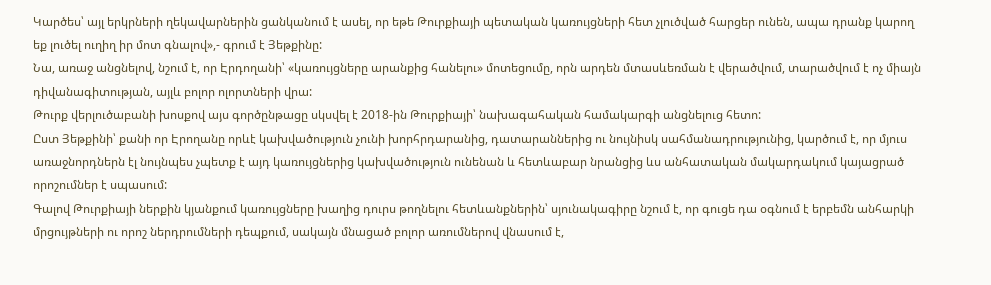Կարծես՝ այլ երկրների ղեկավարներին ցանկանում է ասել, որ եթե Թուրքիայի պետական կառույցների հետ չլուծված հարցեր ունեն, ապա դրանք կարող եք լուծել ուղիղ իր մոտ գնալով»,- գրում է Յեթքինը:
Նա, առաջ անցնելով, նշում է, որ Էրդողանի՝ «կառույցները արանքից հանելու» մոտեցումը, որն արդեն մտասևեռման է վերածվում, տարածվում է ոչ միայն դիվանագիտության, այլև բոլոր ոլորտների վրա:
Թուրք վերլուծաբանի խոսքով այս գործընթացը սկսվել է 2018-ին Թուրքիայի՝ նախագահական համակարգի անցնելուց հետո:
Ըստ Յեթքինի՝ քանի որ Էրողանը որևէ կախվածություն չունի խորհրդարանից, դատարաններից ու նույնիսկ սահմանադրությունից, կարծում է, որ մյուս առաջնորդներն էլ նույնպես չպետք է այդ կառույցներից կախվածություն ունենան և հետևաբար նրանցից ևս անհատական մակարդակում կայացրած որոշումներ է սպասում:
Գալով Թուրքիայի ներքին կյանքում կառույցները խաղից դուրս թողնելու հետևանքներին՝ սյունակագիրը նշում է, որ գուցե դա օգնում է երբեմն անհարկի մրցույթների ու որոշ ներդրումների դեպքում, սակայն մնացած բոլոր առումներով վնասում է,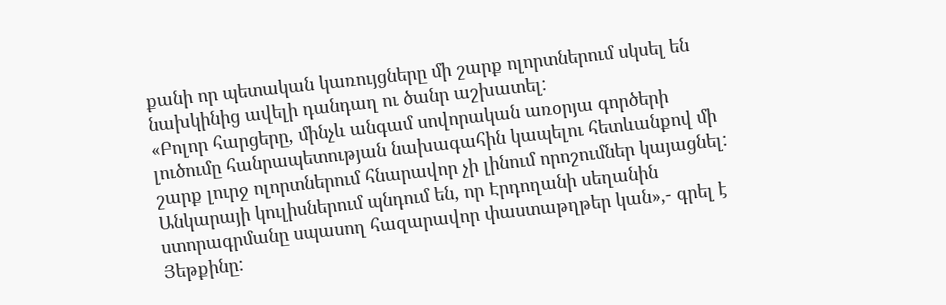քանի որ պետական կառույցները մի շարք ոլորտներում սկսել են նախկինից ավելի դանդաղ ու ծանր աշխատել:
«Բոլոր հարցերը, մինչև անգամ սովորական առօրյա գործերի լուծումը հանրապետության նախագահին կապելու հետևանքով մի շարք լուրջ ոլորտներում հնարավոր չի լինում որոշումներ կայացնել: Անկարայի կուլիսներում պնդում են, որ Էրդողանի սեղանին ստորագրմանը սպասող հազարավոր փաստաթղթեր կան»,- գրել է Յեթքինը: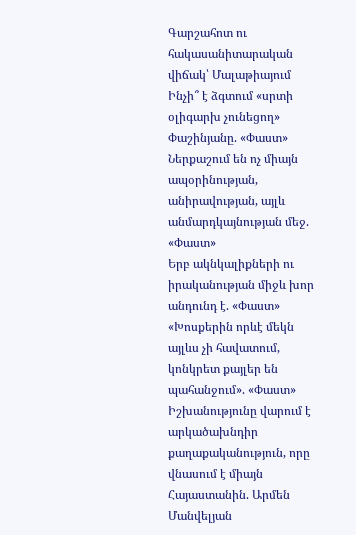Գարշահոտ ու հակասանիտարական վիճակ՝ Մալաթիայում
Ինչի՞ է ձգտում «սրտի օլիգարխ չունեցող» Փաշինյանը. «Փաստ»
Ներքաշում են ոչ միայն ապօրինության, անիրավության, այլև անմարդկայնության մեջ. «Փաստ»
Երբ ակնկալիքների ու իրականության միջև խոր անդունդ է. «Փաստ»
«Խոսքերին որևէ մեկն այլևս չի հավատում, կոնկրետ քայլեր են պահանջում». «Փաստ»
Իշխանությունը վարում է արկածախնդիր քաղաքականություն, որը վնասում է միայն Հայաստանին. Արմեն Մանվելյան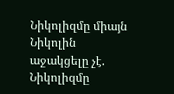Նիկոլիզմը միայն Նիկոլին աջակցելը չէ. Նիկոլիզմը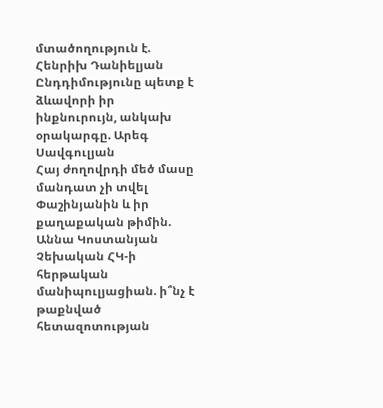մտածողություն է. Հենրիխ Դանիելյան
Ընդդիմությունը պետք է ձևավորի իր ինքնուրույն, անկախ օրակարգը. Արեգ Սավգուլյան
Հայ ժողովրդի մեծ մասը մանդատ չի տվել Փաշինյանին և իր քաղաքական թիմին. Աննա Կոստանյան
Չեխական ՀԿ-ի հերթական մանիպուլյացիան. ի՞նչ է թաքնված հետազոտության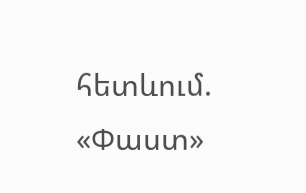հետևում. «Փաստ»